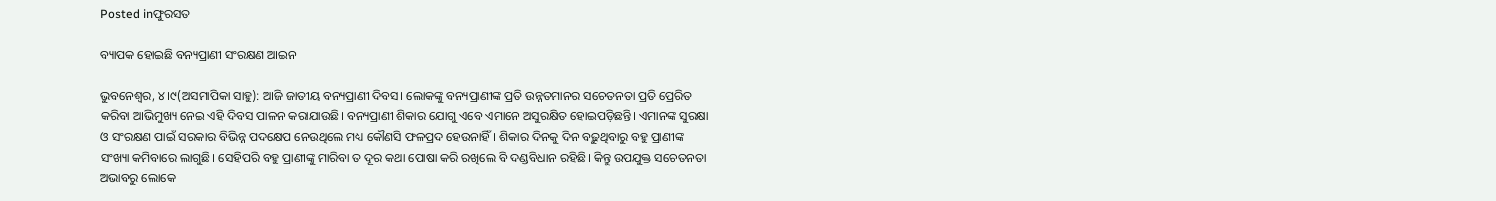Posted inଫୁରସତ

ବ୍ୟାପକ ହୋଇଛି ବନ୍ୟପ୍ରାଣୀ ସଂରକ୍ଷଣ ଆଇନ

ଭୁବନେଶ୍ୱର, ୪।୯(ଅସମାପିକା ସାହୁ): ଆଜି ଜାତୀୟ ବନ୍ୟପ୍ରାଣୀ ଦିବସ। ଲୋକଙ୍କୁ ବନ୍ୟପ୍ରାଣୀଙ୍କ ପ୍ରତି ଉନ୍ନତମାନର ସଚେତନତା ପ୍ରତି ପ୍ରେରିତ କରିବା ଆଭିମୁଖ୍ୟ ନେଇ ଏହି ଦିବସ ପାଳନ କରାଯାଉଛି। ବନ୍ୟପ୍ରାଣୀ ଶିକାର ଯୋଗୁ ଏବେ ଏମାନେ ଅସୁରକ୍ଷିତ ହୋଇପଡ଼ିଛନ୍ତି। ଏମାନଙ୍କ ସୁରକ୍ଷା ଓ ସଂରକ୍ଷଣ ପାଇଁ ସରକାର ବିଭିନ୍ନ ପଦକ୍ଷେପ ନେଉଥିଲେ ମଧ୍ୟ କୌଣସି ଫଳପ୍ରଦ ହେଉନାହିଁ। ଶିକାର ଦିନକୁ ଦିନ ବଢ଼ୁଥିବାରୁ ବହୁ ପ୍ରାଣୀଙ୍କ ସଂଖ୍ୟା କମିବାରେ ଲାଗୁଛି। ସେହିପରି ବହୁ ପ୍ରାଣୀଙ୍କୁ ମାରିବା ତ ଦୂର କଥା ପୋଷା କରି ରଖିଲେ ବି ଦଣ୍ଡବିଧାନ ରହିଛି। କିନ୍ତୁ ଉପଯୁକ୍ତ ସଚେତନତା ଅଭାବରୁ ଲୋକେ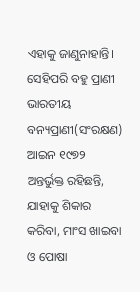ଏହାକୁ ଜାଣୁନାହାନ୍ତି। ସେହିପରି ବହୁ ପ୍ରାଣୀ ଭାରତୀୟ ବନ୍ୟପ୍ରାଣୀ(ସଂରକ୍ଷଣ) ଆଇନ ୧୯୭୨ ଅନ୍ତର୍ଭୁକ୍ତ ରହିଛନ୍ତି, ଯାହାକୁ ଶିକାର କରିବା, ମାଂସ ଖାଇବା ଓ ପୋଷା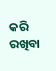କରି ରଖିବା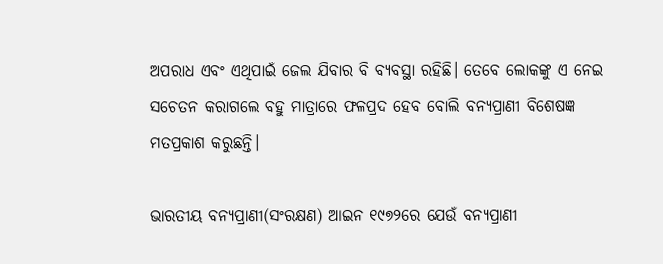ଅପରାଧ ଏବଂ ଏଥିପାଇଁ ଜେଲ ଯିବାର ବି ବ୍ୟବସ୍ଥା ରହିଛି। ତେବେ ଲୋକଙ୍କୁ ଏ ନେଇ ସଚେତନ କରାଗଲେ ବହୁ ମାତ୍ରାରେ ଫଳପ୍ରଦ ହେବ ବୋଲି ବନ୍ୟପ୍ରାଣୀ ବିଶେଷଜ୍ଞ ମତପ୍ରକାଶ କରୁଛନ୍ତି।

ଭାରତୀୟ ବନ୍ୟପ୍ରାଣୀ(ସଂରକ୍ଷଣ) ଆଇନ ୧୯୭୨ରେ ଯେଉଁ ବନ୍ୟପ୍ରାଣୀ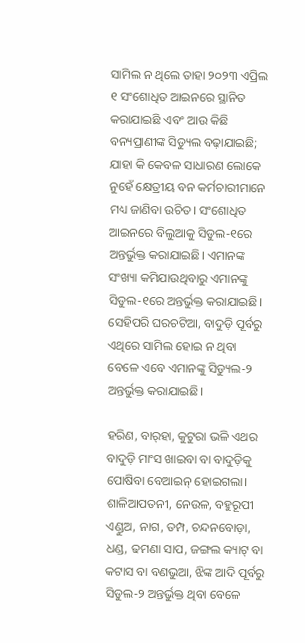ସାମିଲ ନ ଥିଲେ ତାହା ୨୦୨୩ ଏପ୍ରିଲ ୧ ସଂଶୋଧିତ ଆଇନରେ ସ୍ଥାନିତ କରାଯାଇଛି ଏବଂ ଆଉ କିଛି ବନ୍ୟପ୍ରାଣୀଙ୍କ ସିଡ୍ୟୁଲ ବଢ଼ାଯାଇଛି; ଯାହା କି କେବଳ ସାଧାରଣ ଲୋକେ ନୁହେଁ କ୍ଷେତ୍ରୀୟ ବନ କର୍ମଚାରୀମାନେ ମଧ୍ୟ ଜାଣିବା ଉଚିତ। ସଂଶୋଧିତ ଆଇନରେ ବିଲୁଆକୁ ସିଡୁଲ-୧ରେ ଅନ୍ତର୍ଭୁକ୍ତ କରାଯାଇଛି। ଏମାନଙ୍କ ସଂଖ୍ୟା କମିଯାଉଥିବାରୁ ଏମାନଙ୍କୁ ସିଡୁଲ-୧ରେ ଅନ୍ତର୍ଭୁକ୍ତ କରାଯାଇଛି। ସେହିପରି ଘରଚଟିଆ, ବାଦୁଡ଼ି ପୂର୍ବରୁ ଏଥିରେ ସାମିଲ ହୋଇ ନ ଥିବା ବେଳେ ଏବେ ଏମାନଙ୍କୁ ସିଡ୍ୟୁଲ-୨ ଅନ୍ତର୍ଭୁକ୍ତ କରାଯାଇଛି।

ହରିଣ, ବାର୍‌ହା, କୁଟୁରା ଭଳି ଏଥର ବାଦୁଡ଼ି ମାଂସ ଖାଇବା ବା ବାଦୁଡ଼ିକୁ ପୋଷିବା ବେଆଇନ୍‌ ହୋଇଗଲା। ଶାଳିଆପତନୀ, ନେଉଳ, ବହୁରୂପୀ ଏଣ୍ଡୁଅ, ନାଗ, ତମ୍ପ, ଚନ୍ଦନବୋଡ଼ା, ଧଣ୍ଡ, ଢମଣା ସାପ, ଜଙ୍ଗଲ କ୍ୟାଟ୍‌ ବା କଟାସ ବା ବଣଭୁଆ, ଝିଙ୍କ ଆଦି ପୂର୍ବରୁ ସିଡୁଲ-୨ ଅନ୍ତର୍ଭୁକ୍ତ ଥିବା ବେଳେ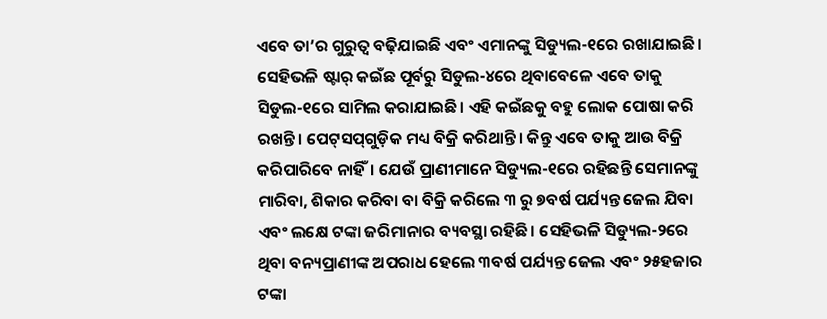ଏବେ ତା’ର ଗୁରୁତ୍ୱ ବଢ଼ିଯାଇଛି ଏବଂ ଏମାନଙ୍କୁ ସିଡ୍ୟୁଲ-୧ରେ ରଖାଯାଇଛି। ସେହିଭଳି ଷ୍ଟାର୍‌ କଇଁଛ ପୂର୍ବରୁ ସିଡୁଲ-୪ରେ ଥିବାବେଳେ ଏବେ ତାକୁ ସିଡୁଲ-୧ରେ ସାମିଲ କରାଯାଇଛି। ଏହି କଇଁଛକୁ ବହୁ ଲୋକ ପୋଷା କରି ରଖନ୍ତି। ପେଟ୍‌ସପ୍‌ଗୁଡ଼ିକ ମଧ୍ୟ ବିକ୍ରି କରିଥାନ୍ତି। କିନ୍ତୁ ଏବେ ତାକୁ ଆଉ ବିକ୍ରି କରିପାରିବେ ନାହିଁ। ଯେଉଁ ପ୍ରାଣୀମାନେ ସିଡ୍ୟୁଲ-୧ରେ ରହିଛନ୍ତି ସେମାନଙ୍କୁ ମାରିବା, ଶିକାର କରିବା ବା ବିକ୍ରି କରିଲେ ୩ ରୁ ୭ବର୍ଷ ପର୍ଯ୍ୟନ୍ତ ଜେଲ ଯିବା ଏବଂ ଲକ୍ଷେ ଟଙ୍କା ଜରିମାନାର ବ୍ୟବସ୍ଥା ରହିଛି। ସେହିଭଳି ସିଡ୍ୟୁଲ-୨ରେ ଥିବା ବନ୍ୟପ୍ରାଣୀଙ୍କ ଅପରାଧ ହେଲେ ୩ବର୍ଷ ପର୍ଯ୍ୟନ୍ତ ଜେଲ ଏବଂ ୨୫ହଜାର ଟଙ୍କା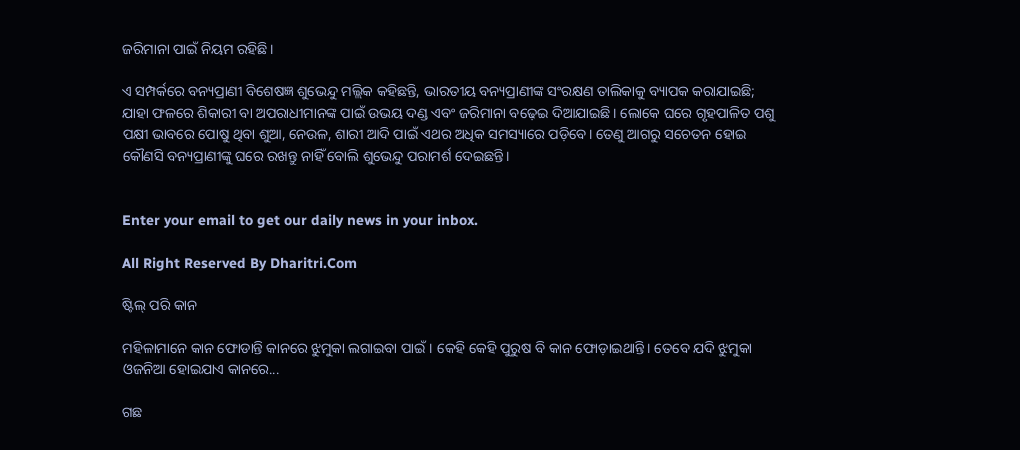ଜରିମାନା ପାଇଁ ନିୟମ ରହିଛି।

ଏ ସମ୍ପର୍କରେ ବନ୍ୟପ୍ରାଣୀ ବିଶେଷଜ୍ଞ ଶୁଭେନ୍ଦୁ ମଲ୍ଲିକ କହିଛନ୍ତି, ଭାରତୀୟ ବନ୍ୟପ୍ରାଣୀଙ୍କ ସଂରକ୍ଷଣ ତାଲିକାକୁ ବ୍ୟାପକ କରାଯାଇଛି; ଯାହା ଫଳରେ ଶିକାରୀ ବା ଅପରାଧୀମାନଙ୍କ ପାଇଁ ଉଭୟ ଦଣ୍ଡ ଏବଂ ଜରିମାନା ବଢ଼େଇ ଦିଆଯାଇଛି। ଲୋକେ ଘରେ ଗୃହପାଳିତ ପଶୁ ପକ୍ଷୀ ଭାବରେ ପୋଷୁ ଥିବା ଶୁଆ, ନେଉଳ, ଶାରୀ ଆଦି ପାଇଁ ଏଥର ଅଧିକ ସମସ୍ୟାରେ ପଡ଼ିବେ। ତେଣୁ ଆଗରୁ ସଚେତନ ହୋଇ କୌଣସି ବନ୍ୟପ୍ରାଣୀଙ୍କୁ ଘରେ ରଖନ୍ତୁ ନାହିଁ ବୋଲି ଶୁଭେନ୍ଦୁ ପରାମର୍ଶ ଦେଇଛନ୍ତି।


Enter your email to get our daily news in your inbox.

All Right Reserved By Dharitri.Com

ଷ୍ଟିଲ୍‌ ପରି କାନ

ମହିଳାମାନେ କାନ ଫୋଡାନ୍ତି କାନରେ ଝୁମୁକା ଲଗାଇବା ପାଇଁ। କେହି କେହି ପୁରୁଷ ବି କାନ ଫୋଡ଼ାଇଥାନ୍ତି। ତେବେ ଯଦି ଝୁମୁକା ଓଜନିଆ ହୋଇଯାଏ କାନରେ...

ଗଛ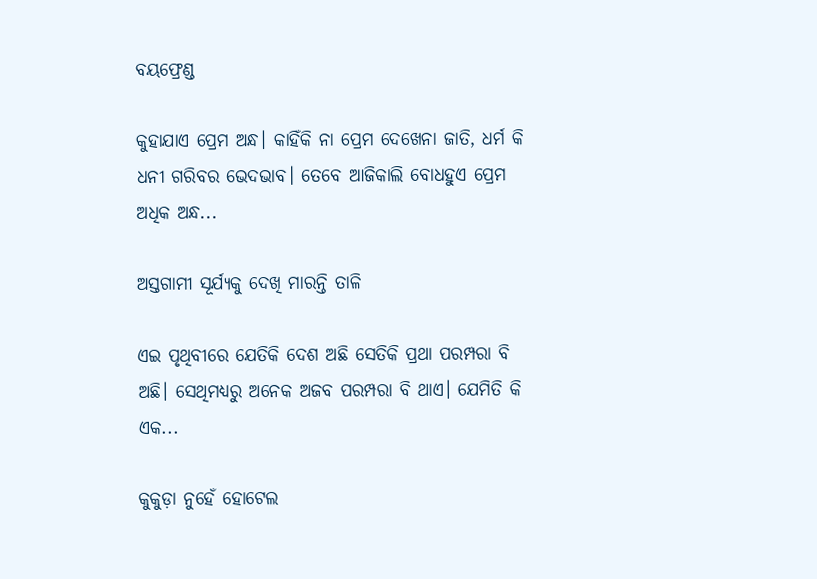ବୟଫ୍ରେଣ୍ଡ

କୁହାଯାଏ ପ୍ରେମ ଅନ୍ଧ। କାହିଁକି ନା ପ୍ରେମ ଦେଖେନା ଜାତି, ଧର୍ମ କି ଧନୀ ଗରିବର ଭେଦଭାବ। ତେବେ ଆଜିକାଲି ବୋଧହୁଏ ପ୍ରେମ ଅଧିକ ଅନ୍ଧ...

ଅସ୍ତଗାମୀ ସୂର୍ଯ୍ୟକୁ ଦେଖି ମାରନ୍ତି ତାଳି

ଏଇ ପୃଥିବୀରେ ଯେତିକି ଦେଶ ଅଛି ସେତିକି ପ୍ରଥା ପରମ୍ପରା ବି ଅଛି। ସେଥିମଧ୍ୟରୁ ଅନେକ ଅଜବ ପରମ୍ପରା ବି ଥାଏ। ଯେମିତି କି ଏକ...

କୁକୁଡ଼ା ନୁହେଁ ହୋଟେଲ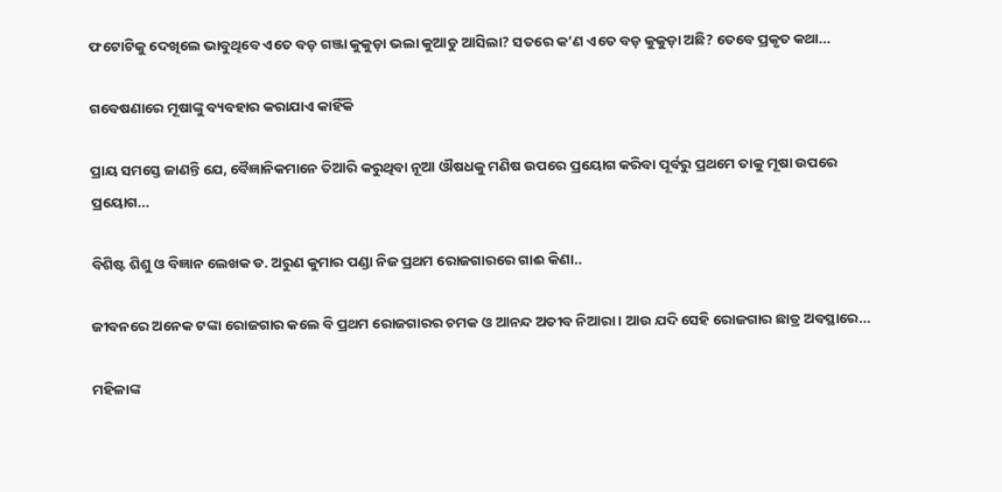ଫଟୋଟିକୁ ଦେଖିଲେ ଭାବୁଥିବେ ଏତେ ବଡ଼ ଗଞ୍ଜା କୁକୁଡ଼ା ଭଲା କୁଆଡୁ ଆସିଲା? ସତରେ କ’ଣ ଏତେ ବଡ଼ କୁକୁଡ଼ା ଅଛି? ତେବେ ପ୍ରକୃତ କଥା...

ଗବେଷଣାରେ ମୂଷାଙ୍କୁ ବ୍ୟବହାର କରାଯାଏ କାହିଁକି

ପ୍ରାୟ ସମସ୍ତେ ଜାଣନ୍ତି ଯେ, ବୈଜ୍ଞାନିକମାନେ ତିଆରି କରୁଥିବା ନୂଆ ଔଷଧକୁ ମଣିଷ ଉପରେ ପ୍ରୟୋଗ କରିବା ପୂର୍ବରୁ ପ୍ରଥମେ ତାକୁ ମୂଷା ଉପରେ ପ୍ରୟୋଗ...

ବିଶିଷ୍ଟ ଶିଶୁ ଓ ବିଜ୍ଞାନ ଲେଖକ ଡ. ଅରୁଣ କୁମାର ପଣ୍ଡା ନିଜ ପ୍ରଥମ ରୋଜଗାରରେ ଗାଈ କିଣା..

ଜୀବନରେ ଅନେକ ଟଙ୍କା ରୋଜଗାର କଲେ ବି ପ୍ରଥମ ରୋଜଗାରର ଚମକ ଓ ଆନନ୍ଦ ଅତୀବ ନିଆରା। ଆଉ ଯଦି ସେହି ରୋଜଗାର ଛାତ୍ର ଅବସ୍ଥାରେ...

ମହିଳାଙ୍କ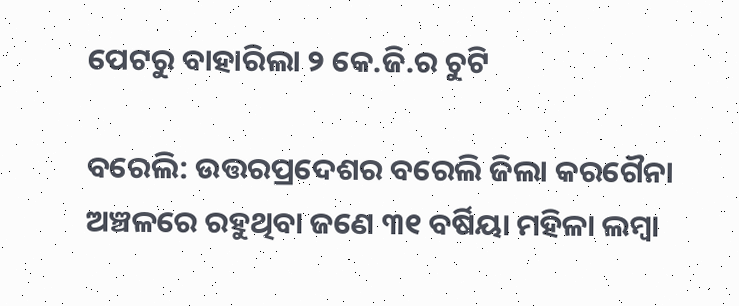ପେଟରୁ ବାହାରିଲା ୨ କେ.ଜି.ର ଚୁଟି

ବରେଲି: ଉତ୍ତରପ୍ରଦେଶର ବରେଲି ଜିଲା କରଗୈନା ଅଞ୍ଚଳରେ ରହୁଥିବା ଜଣେ ୩୧ ବର୍ଷିୟା ମହିଳା ଲମ୍ବା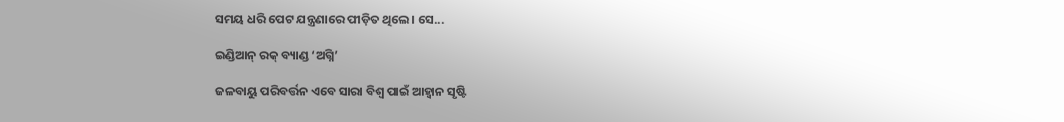ସମୟ ଧରି ପେଟ ଯନ୍ତ୍ରଣାରେ ପୀଡ଼ିତ ଥିଲେ। ସେ...

ଇଣ୍ଡିଆନ୍‌ ରକ୍‌ ବ୍ୟାଣ୍ଡ ‘ଅଗ୍ନି’

ଜଳବାୟୁ ପରିବର୍ତ୍ତନ ଏବେ ସାରା ବିଶ୍ୱ ପାଇଁ ଆହ୍ବାନ ସୃଷ୍ଟି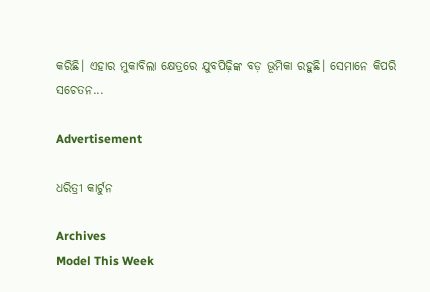କରିଛି। ଏହାର ମୁକାବିଲା କ୍ଷେତ୍ରରେ ଯୁବପିଢ଼ିଙ୍କ ବଡ଼ ଭୂମିକା ରହୁଛି। ସେମାନେ କିପରି ସଚେତନ...

Advertisement

ଧରିତ୍ରୀ କାର୍ଟୁନ

Archives
Model This Week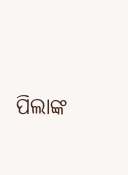ପିଲାଙ୍କ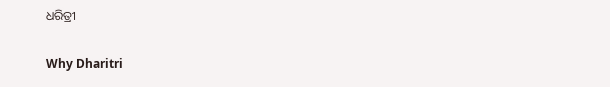ଧରିତ୍ରୀ

Why Dharitri